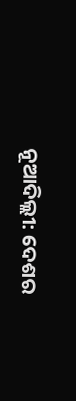ନୂଆଦିଲ୍ଲୀ: ଦେଶର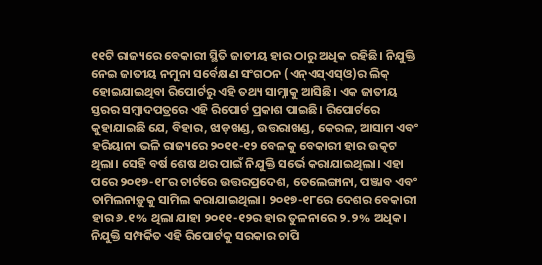୧୧ଟି ରାଜ୍ୟରେ ବେକାରୀ ସ୍ଥିତି ଜାତୀୟ ହାର ଠାରୁ ଅଧିକ ରହିଛି। ନିଯୁକ୍ତି ନେଇ ଜାତୀୟ ନମୁନା ସର୍ବେକ୍ଷଣ ସଂଗଠନ (ଏନ୍ଏସ୍ଏସ୍ଓ)ର ଲିକ୍ ହୋଇଯାଇଥିବା ରିପୋର୍ଟରୁ ଏହି ତଥ୍ୟ ସାମ୍ନାକୁ ଆସିଛି। ଏକ ଜାତୀୟ ସ୍ତରର ସମ୍ବାଦପତ୍ରରେ ଏହି ରିପୋର୍ଟ ପ୍ରକାଶ ପାଇଛି। ରିପୋର୍ଟରେ କୁହାଯାଇଛି ଯେ, ବିହାର, ଝାଡ଼ଖଣ୍ଡ, ଉତ୍ତରାଖଣ୍ଡ, କେରଳ, ଆସାମ ଏବଂ ହରିୟାନା ଭଳି ରାଜ୍ୟରେ ୨୦୧୧-୧୨ ବେଳକୁ ବେକାରୀ ହାର ଉତ୍କଟ ଥିଲା। ସେହି ବର୍ଷ ଶେଷ ଥର ପାଇଁ ନିଯୁକ୍ତି ସର୍ଭେ କରାଯାଇଥିଲା। ଏହା ପରେ ୨୦୧୭-୧୮ର ଚାର୍ଟରେ ଉତ୍ତରପ୍ରଦେଶ, ତେଲେଙ୍ଗାନା, ପଞ୍ଜାବ ଏବଂ ତାମିଲନାଡ଼ୁକୁ ସାମିଲ କରାଯାଇଥିଲା। ୨୦୧୭-୧୮ରେ ଦେଶର ବେକାରୀ ହାର ୬.୧% ଥିଲା ଯାହା ୨୦୧୧-୧୨ର ହାର ତୁଳନାରେ ୨.୨% ଅଧିକ। ନିଯୁକ୍ତି ସମ୍ପର୍କିତ ଏହି ରିପୋର୍ଟକୁ ସରକାର ଚାପି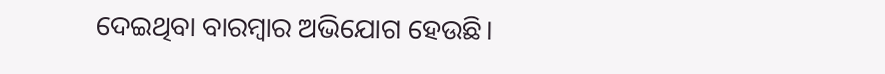ଦେଇଥିବା ବାରମ୍ବାର ଅଭିଯୋଗ ହେଉଛି।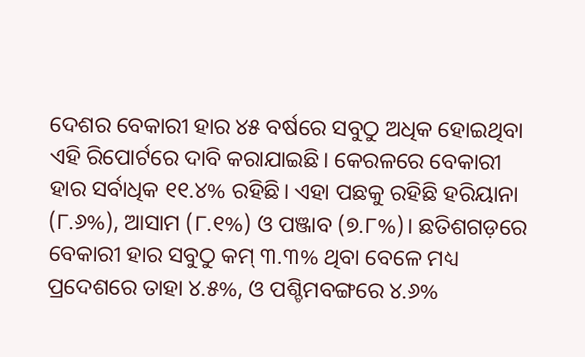ଦେଶର ବେକାରୀ ହାର ୪୫ ବର୍ଷରେ ସବୁଠୁ ଅଧିକ ହୋଇଥିବା ଏହି ରିପୋର୍ଟରେ ଦାବି କରାଯାଇଛି। କେରଳରେ ବେକାରୀ ହାର ସର୍ବାଧିକ ୧୧.୪% ରହିଛି। ଏହା ପଛକୁ ରହିଛି ହରିୟାନା (୮.୬%), ଆସାମ (୮.୧%) ଓ ପଞ୍ଜାବ (୭.୮%)। ଛତିଶଗଡ଼ରେ ବେକାରୀ ହାର ସବୁଠୁ କମ୍ ୩.୩% ଥିବା ବେଳେ ମଧ୍ୟ ପ୍ରଦେଶରେ ତାହା ୪.୫%, ଓ ପଶ୍ଚିମବଙ୍ଗରେ ୪.୬%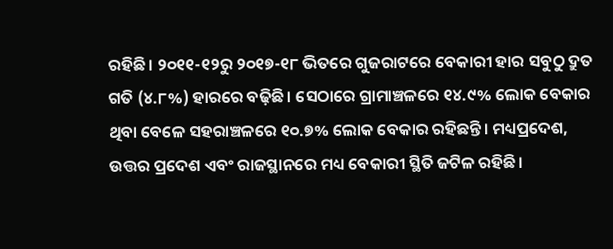ରହିଛି। ୨୦୧୧-୧୨ରୁ ୨୦୧୭-୧୮ ଭିତରେ ଗୁଜରାଟରେ ବେକାରୀ ହାର ସବୁଠୁ ଦ୍ରୁତ ଗତି (୪.୮%) ହାରରେ ବଢ଼ିଛି। ସେଠାରେ ଗ୍ରାମାଞ୍ଚଳରେ ୧୪.୯% ଲୋକ ବେକାର ଥିବା ବେଳେ ସହରାଞ୍ଚଳରେ ୧୦.୭% ଲୋକ ବେକାର ରହିଛନ୍ତି। ମଧ୍ୟପ୍ରଦେଶ, ଉତ୍ତର ପ୍ରଦେଶ ଏବଂ ରାଜସ୍ଥାନରେ ମଧ୍ୟ ବେକାରୀ ସ୍ଥିତି ଜଟିଳ ରହିଛି।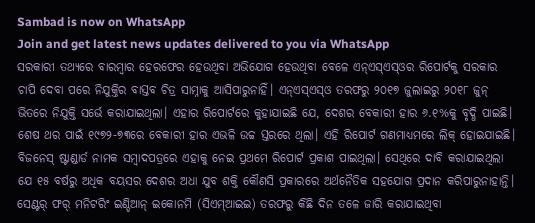Sambad is now on WhatsApp
Join and get latest news updates delivered to you via WhatsApp
ସରକାରୀ ତଥ୍ୟରେ ବାରମ୍ବାର ହେରଫେର ହେଉଥିବା ଅଭିଯୋଗ ହେଉଥିବା ବେଳେ ଏନ୍ଏସ୍ଏସ୍ଓର ରିପୋର୍ଟକୁ ସରକାର ଚାପି ଦେବା ପରେ ନିଯୁକ୍ତିର ବାସ୍ତବ ଚିତ୍ର ସାମ୍ନାକୁ ଆସିପାରୁନାହିଁ। ଏନ୍ଏସ୍ଏସ୍ଓ ତରଫରୁ ୨୦୧୭ ଜୁଲାଇରୁ ୨୦୧୮ ଜୁନ୍ ଭିତରେ ନିଯୁକ୍ତି ସର୍ଭେ କରାଯାଇଥିଲା। ଏହାର ରିପୋର୍ଟରେ କୁହାଯାଇଛି ଯେ, ଦେଶର ବେକାରୀ ହାର ୬.୧%କୁ ବୃଦ୍ଧି ପାଇଛି। ଶେଷ ଥର ପାଇଁ ୧୯୭୨-୭୩ରେ ବେକାରୀ ହାର ଏଭଳି ଉଚ୍ଚ ସ୍ତରରେ ଥିଲା। ଏହି ରିପୋର୍ଟ ଗଣମାଧ୍ୟମରେ ଲିକ୍ ହୋଇଯାଇଛି। ବିଜନେସ୍ ଷ୍ଟାଣ୍ଡାର୍ଡ ନାମକ ସମ୍ବାଦପତ୍ରରେ ଏହାକୁ ନେଇ ପ୍ରଥମେ ରିପୋର୍ଟ ପ୍ରକାଶ ପାଇଥିଲା। ସେଥିରେ ଦାବି କରାଯାଇଥିଲା ଯେ ୧୫ ବର୍ଷରୁ ଅଧିକ ବୟସର ଦେଶର ଅଧା ଯୁବ ଶକ୍ତି କୌଣସି ପ୍ରକାରରେ ଅର୍ଥନୈତିକ ସହଯୋଗ ପ୍ରଦାନ କରିପାରୁନାହାନ୍ତି। ସେଣ୍ଟର୍ ଫର୍ ମନିଟରିଂ ଇଣ୍ଡିଆନ୍ ଇକୋନମି (ସିଏମ୍ଆଇଇ) ତରଫରୁ କିଛି ଦିନ ତଳେ ଜାରି କରାଯାଇଥିବା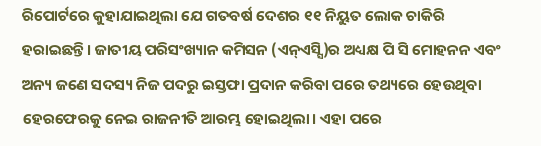ରିପୋର୍ଟରେ କୁହାଯାଇଥିଲା ଯେ ଗତବର୍ଷ ଦେଶର ୧୧ ନିୟୁତ ଲୋକ ଚାକିରି ହରାଇଛନ୍ତି। ଜାତୀୟ ପରିସଂଖ୍ୟାନ କମିସନ (ଏନ୍ଏସ୍ସି)ର ଅଧ୍ୟକ୍ଷ ପି ସି ମୋହନନ ଏବଂ ଅନ୍ୟ ଜଣେ ସଦସ୍ୟ ନିଜ ପଦରୁ ଇସ୍ତଫା ପ୍ରଦାନ କରିବା ପରେ ତଥ୍ୟରେ ହେଉଥିବା ହେରଫେରକୁ ନେଇ ରାଜନୀତି ଆରମ୍ଭ ହୋଇଥିଲା। ଏହା ପରେ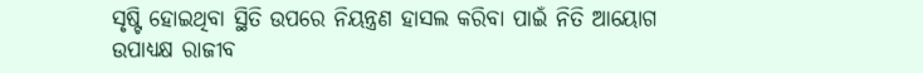ସୃଷ୍ଟି ହୋଇଥିବା ସ୍ଥିତି ଉପରେ ନିୟନ୍ତ୍ରଣ ହାସଲ କରିବା ପାଇଁ ନିତି ଆୟୋଗ ଉପାଧ୍ୟକ୍ଷ ରାଜୀବ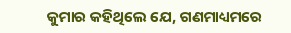କୁମାର କହିଥିଲେ ଯେ, ଗଣମାଧ୍ୟମରେ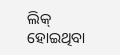ଲିକ୍ ହୋଇଥିବା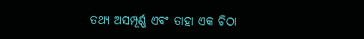ତଥ୍ୟ ଅସମ୍ପୂର୍ଣ୍ଣ ଏବଂ ତାହା ଏକ ଚିଠା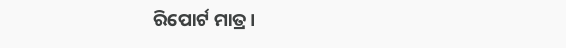ରିପୋର୍ଟ ମାତ୍ର।